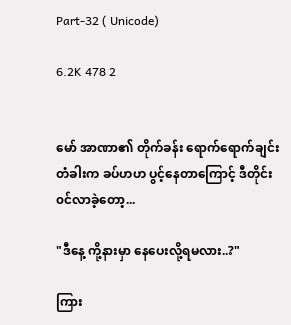Part-32 ( Unicode)

6.2K 478 2


မော် အာဏာ၏ တိုက်ခန်း ရောက်ရောက်ချင်း
တံခါးက ခပ်ဟဟ ပွင့်နေတာကြောင့် ဒီတိုင်း
၀င်လာခဲ့တော့...

"ဒီနေ့ ကို့နားမှာ နေပေးလို့ရမလား..?"

ကြား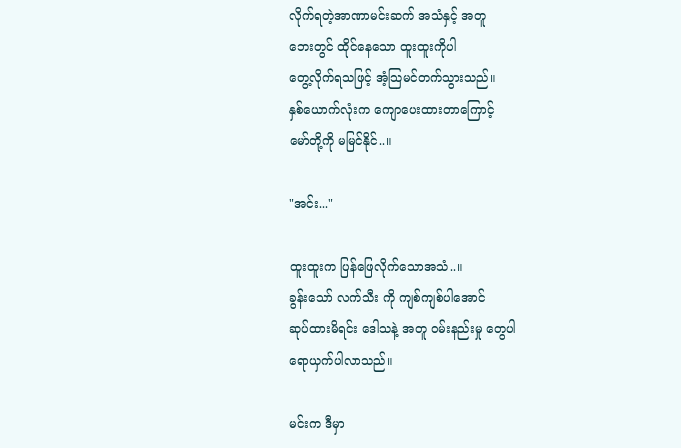လိုက်ရတဲ့အာဏာမင်းဆက် အသံနှင့် အတူ
ဘေးတွင် ထိုင်နေသော ထူးထူးကိုပါ
တွေ့လိုက်ရသဖြင့် အံ့သြမင်တက်သွားသည်။
နှစ်ယောက်လုံးက ကျောပေးထားတာကြောင့်
မော်တို့ကို မမြင်နိုင်..။

"အင်း..."

ထူးထူးက ပြန်ဖြေလိုက်သောအသံ..။
ခွန်းသော် လက်သီး ကို ကျစ်ကျစ်ပါအောင်
ဆုပ်ထားမိရင်း ဒေါသနဲ့ အတူ ဝမ်းနည်းမှု တွေပါ
ရောယှက်ပါလာသည်။

မင်းက ဒီမှာ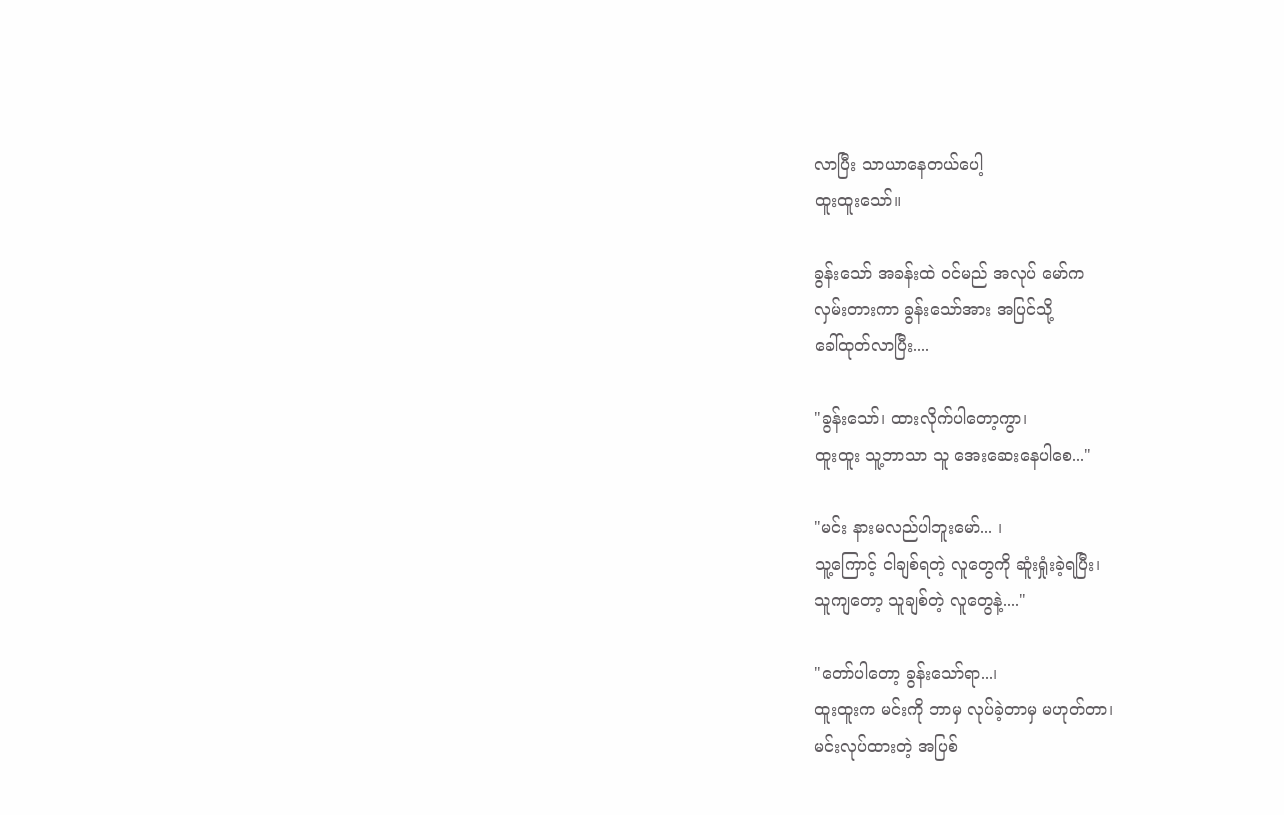လာပြီး သာယာနေတယ်ပေါ့
ထူးထူးသော်။

ခွန်းသော် အခန်းထဲ ဝင်မည် အလုပ် မော်က
လှမ်းတားကာ ခွန်းသော်အား အပြင်သို့
ခေါ်ထုတ်လာပြီး....

"ခွန်းသော်၊ ထားလိုက်ပါတော့ကွာ၊
ထူးထူး သူ့ဘာသာ သူ အေးဆေးနေပါစေ..."

"မင်း နားမလည်ပါဘူးမော်... ၊
သူ့ကြောင့် ငါချစ်ရတဲ့ လူတွေကို ဆူံးရှုံးခဲ့ရပြီး၊
သူကျတော့ သူချစ်တဲ့ လူတွေနဲ့...."

"တော်ပါတော့ ခွန်းသော်ရာ...၊
ထူးထူးက မင်းကို ဘာမှ လုပ်ခဲ့တာမှ မဟုတ်တာ၊
မင်းလုပ်ထားတဲ့ အပြစ်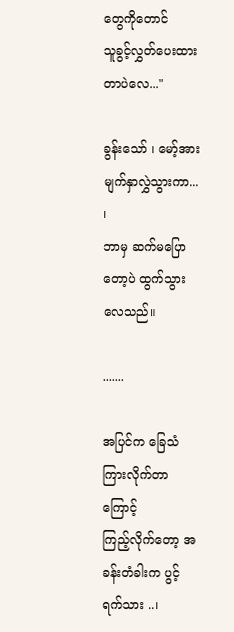တွေကိုတောင်
သူခွင့်လွှတ်ပေးထားတာပဲလေ..."

ခွန်းသော် ၊ မော့်အား မျက်နှာလွှဲသွားကာ... ၊
ဘာမှ ဆက်မပြောတော့ပဲ ထွက်သွားလေသည်။

.......

အပြင်က ခြေသံကြားလိုက်တာကြောင့်
ကြည့်လိုက်တော့ အခန်းတံခါးက ပွင့်ရက်သား ..၊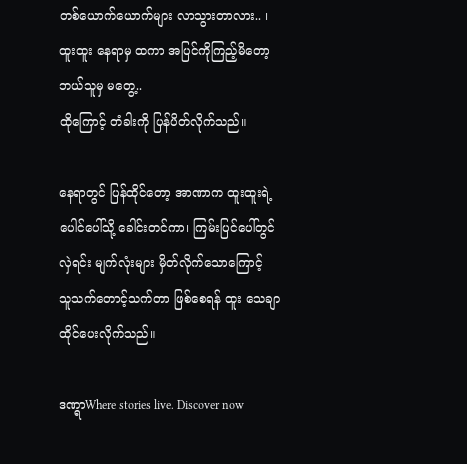တစ်ယောက်ယောက်များ လာသွားတာလား.. ၊
ထူးထူး နေရာမှ ထကာ အပြင်ကိုကြည့်မိတော့
ဘယ်သူမှ မတွေ့..
ထိုကြောင့် တံခါးကို ပြန်ပိတ်လိုက်သည်။

နေရာတွင် ပြန်ထိုင်တော့ အာဏာက ထူးထူးရဲ့
ပေါင်ပေါ်သို့ ခေါင်းတင်ကာ၊ ကြမ်းပြင်ပေါ်တွင်
လှဲရင်း မျက်လုံးများ မှိတ်လိုက်သောကြောင့်
သူသက်တောင့်သက်တာ ဖြစ်စေရန် ထူး သေချာ
ထိုင်ပေးလိုက်သည်။

ဒဏ္ရာWhere stories live. Discover now